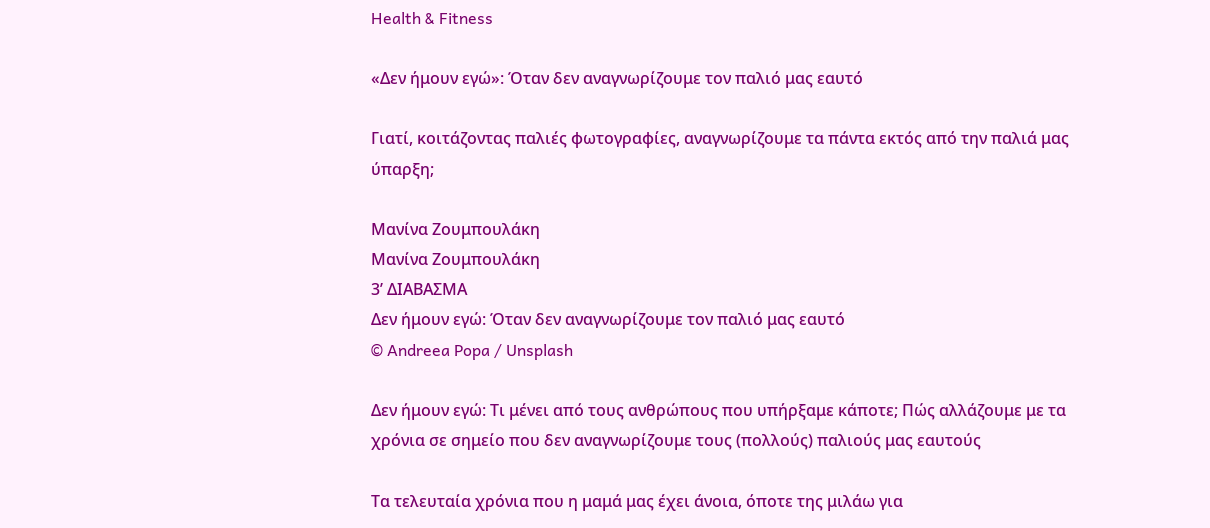Health & Fitness

«Δεν ήμουν εγώ»: Όταν δεν αναγνωρίζουμε τον παλιό μας εαυτό

Γιατί, κοιτάζοντας παλιές φωτογραφίες, αναγνωρίζουμε τα πάντα εκτός από την παλιά μας ύπαρξη;

Μανίνα Ζουμπουλάκη
Μανίνα Ζουμπουλάκη
3’ ΔΙΑΒΑΣΜΑ
Δεν ήμουν εγώ: Όταν δεν αναγνωρίζουμε τον παλιό μας εαυτό
© Andreea Popa / Unsplash

Δεν ήμουν εγώ: Τι μένει από τους ανθρώπους που υπήρξαμε κάποτε; Πώς αλλάζουμε με τα χρόνια σε σημείο που δεν αναγνωρίζουμε τους (πολλούς) παλιούς μας εαυτούς

Τα τελευταία χρόνια που η μαμά μας έχει άνοια, όποτε της μιλάω για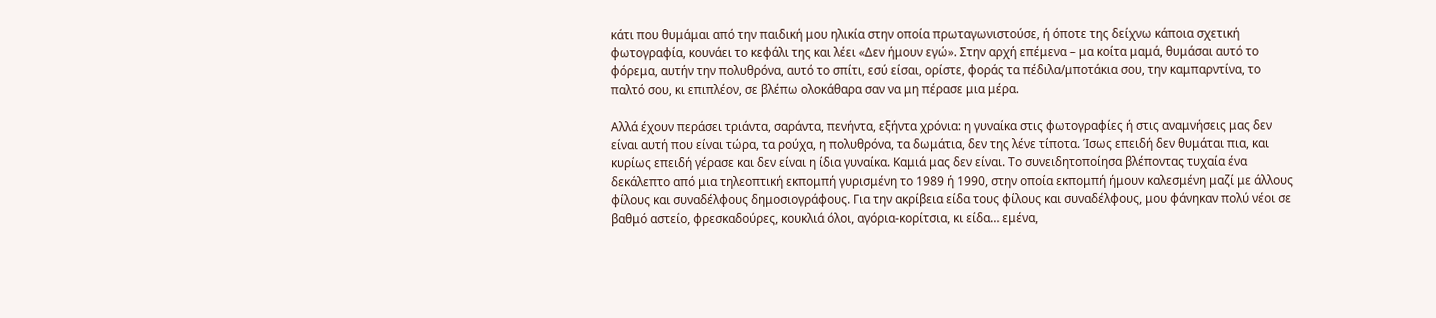κάτι που θυμάμαι από την παιδική μου ηλικία στην οποία πρωταγωνιστούσε, ή όποτε της δείχνω κάποια σχετική φωτογραφία, κουνάει το κεφάλι της και λέει «Δεν ήμουν εγώ». Στην αρχή επέμενα – μα κοίτα μαμά, θυμάσαι αυτό το φόρεμα, αυτήν την πολυθρόνα, αυτό το σπίτι, εσύ είσαι, ορίστε, φοράς τα πέδιλα/μποτάκια σου, την καμπαρντίνα, το παλτό σου, κι επιπλέον, σε βλέπω ολοκάθαρα σαν να μη πέρασε μια μέρα.

Αλλά έχουν περάσει τριάντα, σαράντα, πενήντα, εξήντα χρόνια: η γυναίκα στις φωτογραφίες ή στις αναμνήσεις μας δεν είναι αυτή που είναι τώρα, τα ρούχα, η πολυθρόνα, τα δωμάτια, δεν της λένε τίποτα. Ίσως επειδή δεν θυμάται πια, και κυρίως επειδή γέρασε και δεν είναι η ίδια γυναίκα. Καμιά μας δεν είναι. Το συνειδητοποίησα βλέποντας τυχαία ένα δεκάλεπτο από μια τηλεοπτική εκπομπή γυρισμένη το 1989 ή 1990, στην οποία εκπομπή ήμουν καλεσμένη μαζί με άλλους φίλους και συναδέλφους δημοσιογράφους. Για την ακρίβεια είδα τους φίλους και συναδέλφους, μου φάνηκαν πολύ νέοι σε βαθμό αστείο, φρεσκαδούρες, κουκλιά όλοι, αγόρια-κορίτσια, κι είδα… εμένα,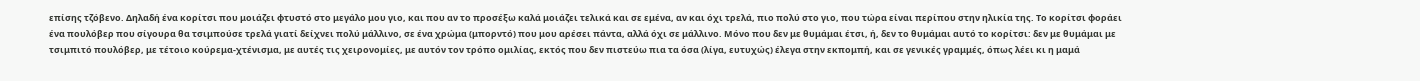επίσης τζόβενο. Δηλαδή ένα κορίτσι που μοιάζει φτυστό στο μεγάλο μου γιο, και που αν το προσέξω καλά μοιάζει τελικά και σε εμένα, αν και όχι τρελά, πιο πολύ στο γιο, που τώρα είναι περίπου στην ηλικία της. Το κορίτσι φοράει ένα πουλόβερ που σίγουρα θα τσιμπούσε τρελά γιατί δείχνει πολύ μάλλινο, σε ένα χρώμα (μπορντό) που μου αρέσει πάντα, αλλά όχι σε μάλλινο. Μόνο που δεν με θυμάμαι έτσι, ή, δεν το θυμάμαι αυτό το κορίτσι: δεν με θυμάμαι με τσιμπιτό πουλόβερ, με τέτοιο κούρεμα-χτένισμα, με αυτές τις χειρονομίες, με αυτόν τον τρόπο ομιλίας, εκτός που δεν πιστεύω πια τα όσα (λίγα, ευτυχώς) έλεγα στην εκπομπή, και σε γενικές γραμμές, όπως λέει κι η μαμά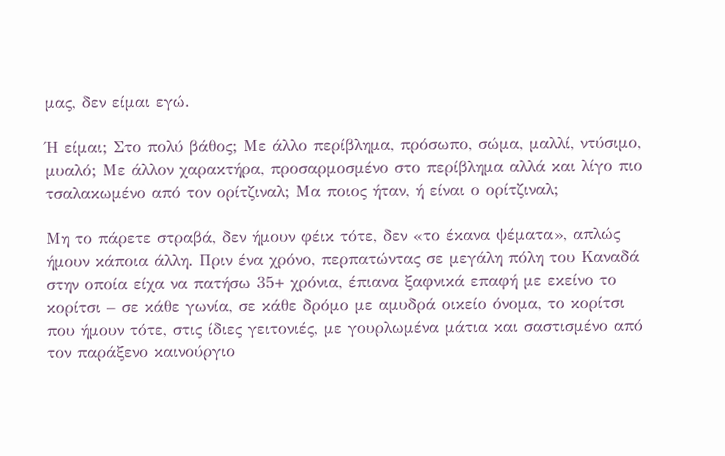μας, δεν είμαι εγώ.

Ή είμαι; Στο πολύ βάθος; Με άλλο περίβλημα, πρόσωπο, σώμα, μαλλί, ντύσιμο, μυαλό; Με άλλον χαρακτήρα, προσαρμοσμένο στο περίβλημα αλλά και λίγο πιο τσαλακωμένο από τον ορίτζιναλ; Μα ποιος ήταν, ή είναι ο ορίτζιναλ;

Μη το πάρετε στραβά, δεν ήμουν φέικ τότε, δεν «το έκανα ψέματα», απλώς ήμουν κάποια άλλη. Πριν ένα χρόνο, περπατώντας σε μεγάλη πόλη του Καναδά στην οποία είχα να πατήσω 35+ χρόνια, έπιανα ξαφνικά επαφή με εκείνο το κορίτσι – σε κάθε γωνία, σε κάθε δρόμο με αμυδρά οικείο όνομα, το κορίτσι που ήμουν τότε, στις ίδιες γειτονιές, με γουρλωμένα μάτια και σαστισμένο από τον παράξενο καινούργιο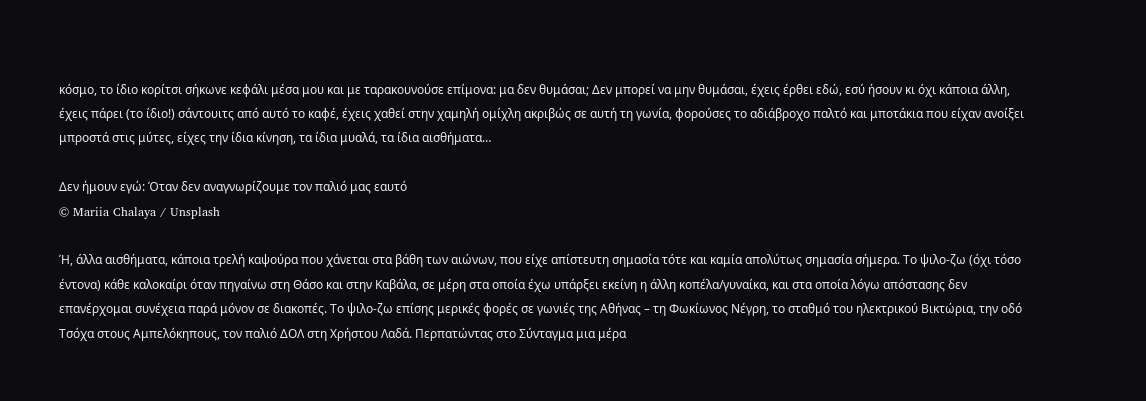κόσμο, το ίδιο κορίτσι σήκωνε κεφάλι μέσα μου και με ταρακουνούσε επίμονα: μα δεν θυμάσαι; Δεν μπορεί να μην θυμάσαι, έχεις έρθει εδώ, εσύ ήσουν κι όχι κάποια άλλη, έχεις πάρει (το ίδιο!) σάντουιτς από αυτό το καφέ, έχεις χαθεί στην χαμηλή ομίχλη ακριβώς σε αυτή τη γωνία, φορούσες το αδιάβροχο παλτό και μποτάκια που είχαν ανοίξει μπροστά στις μύτες, είχες την ίδια κίνηση, τα ίδια μυαλά, τα ίδια αισθήματα…

Δεν ήμουν εγώ: Όταν δεν αναγνωρίζουμε τον παλιό μας εαυτό
© Mariia Chalaya / Unsplash

Ή, άλλα αισθήματα, κάποια τρελή καψούρα που χάνεται στα βάθη των αιώνων, που είχε απίστευτη σημασία τότε και καμία απολύτως σημασία σήμερα. Το ψιλο-ζω (όχι τόσο έντονα) κάθε καλοκαίρι όταν πηγαίνω στη Θάσο και στην Καβάλα, σε μέρη στα οποία έχω υπάρξει εκείνη η άλλη κοπέλα/γυναίκα, και στα οποία λόγω απόστασης δεν επανέρχομαι συνέχεια παρά μόνον σε διακοπές. Το ψιλο-ζω επίσης μερικές φορές σε γωνιές της Αθήνας – τη Φωκίωνος Νέγρη, το σταθμό του ηλεκτρικού Βικτώρια, την οδό Τσόχα στους Αμπελόκηπους, τον παλιό ΔΟΛ στη Χρήστου Λαδά. Περπατώντας στο Σύνταγμα μια μέρα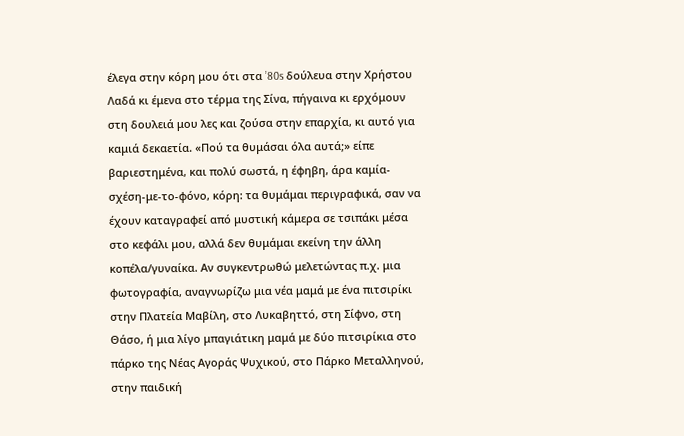έλεγα στην κόρη μου ότι στα ’80s δούλευα στην Χρήστου Λαδά κι έμενα στο τέρμα της Σίνα, πήγαινα κι ερχόμουν στη δουλειά μου λες και ζούσα στην επαρχία, κι αυτό για καμιά δεκαετία. «Πού τα θυμάσαι όλα αυτά;» είπε βαριεστημένα, και πολύ σωστά, η έφηβη, άρα καμία-σχέση-με-το-φόνο, κόρη: τα θυμάμαι περιγραφικά, σαν να έχουν καταγραφεί από μυστική κάμερα σε τσιπάκι μέσα στο κεφάλι μου, αλλά δεν θυμάμαι εκείνη την άλλη κοπέλα/γυναίκα. Αν συγκεντρωθώ μελετώντας π.χ. μια φωτογραφία, αναγνωρίζω μια νέα μαμά με ένα πιτσιρίκι στην Πλατεία Μαβίλη, στο Λυκαβηττό, στη Σίφνο, στη Θάσο, ή μια λίγο μπαγιάτικη μαμά με δύο πιτσιρίκια στο πάρκο της Νέας Αγοράς Ψυχικού, στο Πάρκο Μεταλληνού, στην παιδική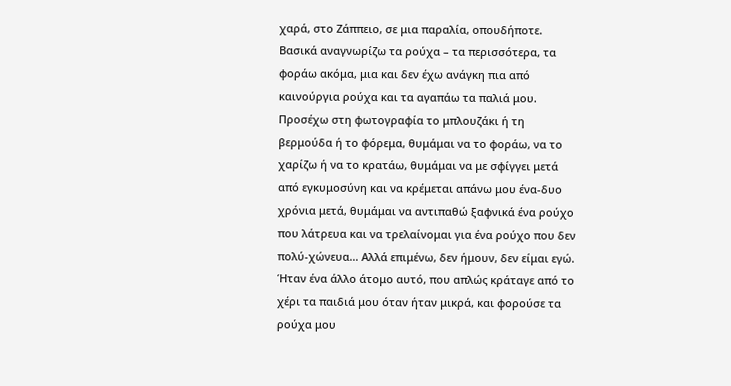χαρά, στο Ζάππειο, σε μια παραλία, οπουδήποτε. Βασικά αναγνωρίζω τα ρούχα – τα περισσότερα, τα φοράω ακόμα, μια και δεν έχω ανάγκη πια από καινούργια ρούχα και τα αγαπάω τα παλιά μου. Προσέχω στη φωτογραφία το μπλουζάκι ή τη βερμούδα ή το φόρεμα, θυμάμαι να το φοράω, να το χαρίζω ή να το κρατάω, θυμάμαι να με σφίγγει μετά από εγκυμοσύνη και να κρέμεται απάνω μου ένα-δυο χρόνια μετά, θυμάμαι να αντιπαθώ ξαφνικά ένα ρούχο που λάτρευα και να τρελαίνομαι για ένα ρούχο που δεν πολύ-χώνευα… Αλλά επιμένω, δεν ήμουν, δεν είμαι εγώ. Ήταν ένα άλλο άτομο αυτό, που απλώς κράταγε από το χέρι τα παιδιά μου όταν ήταν μικρά, και φορούσε τα ρούχα μου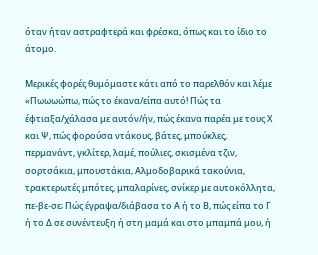όταν ήταν αστραφτερά και φρέσκα, όπως και το ίδιο το άτομο.

Μερικές φορές θυμόμαστε κάτι από το παρελθόν και λέμε «Πωωωώπω, πώς το έκανα/είπα αυτό! Πώς τα έφτιαξα/χάλασα με αυτόν/ήν, πώς έκανα παρέα με τους Χ και Ψ, πώς φορούσα ντάκους, βάτες, μπούκλες, περμανάντ, γκλίτερ, λαμέ, πούλιες, σκισμένα τζιν, σορτσάκια, μπουστάκια, Αλμοδοβαρικά τακούνια, τρακτερωτές μπότες, μπαλαρίνες, σνίκερ με αυτοκόλλητα, πε-βε-σε; Πώς έγραψα/διάβασα το Α ή το Β, πώς είπα το Γ ή το Δ σε συνέντευξη ή στη μαμά και στο μπαμπά μου, ή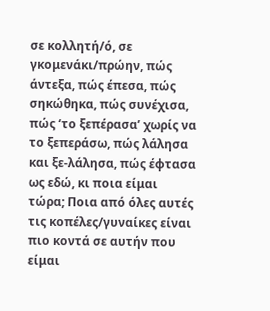σε κολλητή/ό, σε γκομενάκι/πρώην, πώς άντεξα, πώς έπεσα, πώς σηκώθηκα, πώς συνέχισα, πώς ‘το ξεπέρασα’ χωρίς να το ξεπεράσω, πώς λάλησα και ξε-λάλησα, πώς έφτασα ως εδώ, κι ποια είμαι τώρα; Ποια από όλες αυτές τις κοπέλες/γυναίκες είναι πιο κοντά σε αυτήν που είμαι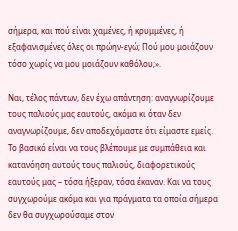σήμερα, και πού είναι χαμένες, ή κρυμμένες, ή εξαφανισμένες όλες οι πρώην-εγώ; Πού μου μοιάζουν τόσο χωρίς να μου μοιάζουν καθόλου;».

Ναι, τέλος πάντων, δεν έχω απάντηση: αναγνωρίζουμε τους παλιούς μας εαυτούς, ακόμα κι όταν δεν αναγνωρίζουμε, δεν αποδεχόμαστε ότι είμαστε εμείς. Το βασικό είναι να τους βλέπουμε με συμπάθεια και κατανόηση αυτούς τους παλιούς, διαφορετικούς εαυτούς μας – τόσα ήξεραν, τόσα έκαναν. Και να τους συγχωρούμε ακόμα και για πράγματα τα οποία σήμερα δεν θα συγχωρούσαμε στον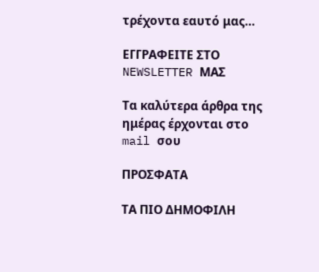τρέχοντα εαυτό μας…

ΕΓΓΡΑΦΕΙΤΕ ΣΤΟ NEWSLETTER ΜΑΣ

Tα καλύτερα άρθρα της ημέρας έρχονται στο mail σου

ΠΡΟΣΦΑΤΑ

ΤΑ ΠΙΟ ΔΗΜΟΦΙΛΗ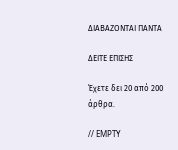ΔΙΑΒΑΖΟΝΤΑΙ ΠΑΝΤΑ

ΔΕΙΤΕ ΕΠΙΣΗΣ

Έχετε δει 20 από 200 άρθρα.

// EMPTY